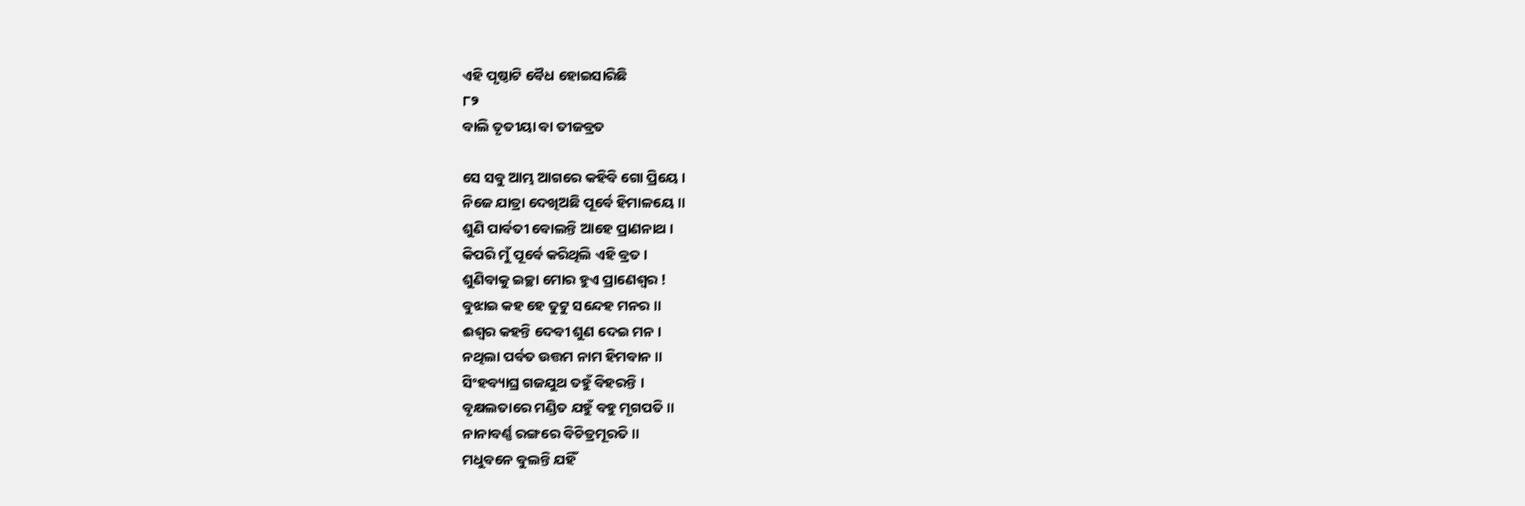ଏହି ପୃଷ୍ଠାଟି ବୈଧ ହୋଇସାରିଛି
୮୨
ବାଲି ତୃତୀୟା ବା ତୀଜବ୍ରତ

ସେ ସବୁ ଆମ୍ଭ ଆଗରେ କହିବି ଗୋ ପ୍ରିୟେ ।
ନିଜେ ଯାତ୍ରା ଦେଖିଅଛି ପୂର୍ବେ ହିମାଳୟେ ॥
ଶୁଣି ପାର୍ବତୀ ବୋଲନ୍ତି ଆହେ ପ୍ରାଣନାଥ ।
କିପରି ମୁଁ ପୂର୍ବେ କରିଥିଲି ଏହି ବ୍ରତ ।
ଶୁଣିବାକୁ ଇଚ୍ଛା ମୋର ହୁଏ ପ୍ରାଣେଶ୍ୱର !
ବୁଝାଇ କହ ହେ ତୁଟୁ ସନ୍ଦେହ ମନର ॥
ଈଶ୍ୱର କହନ୍ତି ଦେବୀ ଶୁଣ ଦେଇ ମନ ।
ନଥିଲା ପର୍ବତ ଉତ୍ତମ ନାମ ହିମବାନ ॥
ସିଂହବ୍ୟାଘ୍ର ଗଜ‌ଯୁଥ ତହୁଁ ବିହରନ୍ତି ।
ବୃକ୍ଷଲତାରେ ମଣ୍ଡିତ ଯହୁଁ ବହୁ ମୃଗପତି ॥
ନାନାବର୍ଣ୍ଣ ରଙ୍ଗରେ ବିଚିତ୍ରମୂରତି ॥
ମଧୁବନେ ବୁଲନ୍ତି ଯହିଁ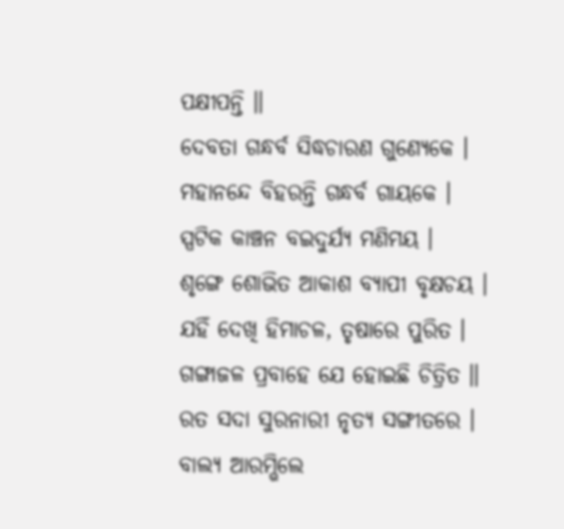ପକ୍ଷୀପନ୍ତି ॥
ଦେବତା ଗନ୍ଧର୍ବ ସିଦ୍ଧଚାରଣ ଗୁଣ୍ୟେକେ ।
ମହାନନ୍ଦେ ବିହରନ୍ତି ଗନ୍ଧର୍ବ ଗାୟକେ ।
ସ୍ପଟିକ କାଞ୍ଚନ ବଇଦୁର୍ଯ୍ୟ ମଣିମୟ ।
ଶୃଙ୍ଗେ ଶୋଭିତ ଆକାଶ ବ୍ୟାପୀ ବୃକ୍ଷଚୟ ।
ଯହିଁ ଦେଖି ହିମାଚଳ, ତୃଷାରେ ପୁରିତ ।
ଗଙ୍ଗାଜଳ ପ୍ରବାହେ ଯେ ହୋଇଛି ଚିତ୍ରିତ ॥
ରତ ସଦା ସୁରନାରୀ ନୃତ୍ୟ ସଙ୍ଗୀତରେ ।
ବାଲ୍ୟ ଆରମ୍ଭିଲେ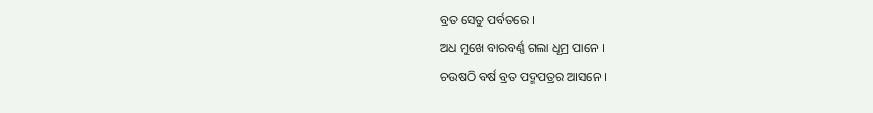ବ୍ରତ ସେତୁ ପର୍ବତରେ ।
ଅଧ ମୁଖେ ବାରବର୍ଣ୍ଣ ଗଲା ଧୂମ୍ର ପାନେ ।
ଚଉଷଠି ବର୍ଷ ବ୍ରତ ପଦ୍ମପତ୍ରର ଆସନେ ।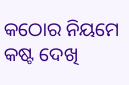କଠୋର ନିୟମେ କଷ୍ଟ ଦେଖି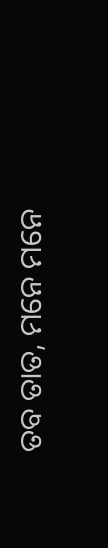ତବ ତାତ, ମନେ ମନେ